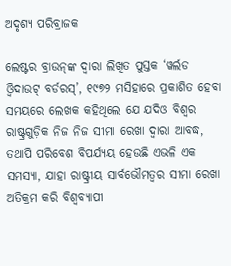ଅଦୃଶ୍ୟ ପରିବ୍ରାଜକ

ଲେଷ୍ଟର ବ୍ରାଉନ୍‌ଙ୍କ ଦ୍ବାରା ଲିଖିତ ପୁସ୍ତକ ‘ୱର୍ଲଡ ଓ୍ୱିଦାଉଟ୍‌ ବର୍ଡରସ୍‌’, ୧୯୭୨ ମସିହାରେ ପ୍ରକାଶିତ ହେବା ସମୟରେ ଲେଖକ କହିଥିଲେ ଯେ ଯଦିଓ ବିଶ୍ବର ରାଷ୍ଟ୍ରଗୁଡ଼ିକ ନିଜ ନିଜ ସୀମା ରେଖା ଦ୍ବାରା ଆବଦ୍ଧ, ତଥାପି ପରିବେଶ ବିପର୍ଯ୍ୟୟ ହେଉଛି ଏଭଳି ଏକ ସମସ୍ୟା, ଯାହା ରାଷ୍ଟ୍ରୀୟ ସାର୍ବଭୌମତ୍ବର ସୀମା ରେଖା ଅତିକ୍ରମ କରି ବିଶ୍ବବ୍ୟାପୀ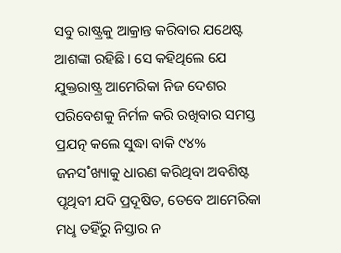ସବୁ ରାଷ୍ଟ୍ରକୁ ଆକ୍ରାନ୍ତ କରିବାର ଯଥେଷ୍ଟ ଆଶଙ୍କା ରହିଛି। ସେ କହିଥିଲେ ଯେ ଯୁକ୍ତରାଷ୍ଟ୍ର ଆମେରିକା ନିଜ ଦେଶର ପରିବେଶକୁ ନିର୍ମଳ କରି ରଖିବାର ସମସ୍ତ ପ୍ରଯତ୍ନ କଲେ ସୁଦ୍ଧା ବାକି ୯୪% ଜନସ˚ଖ୍ୟାକୁ ଧାରଣ କରିଥିବା ଅବଶିଷ୍ଟ ପୃଥିବୀ ଯଦି ପ୍ରଦୂଷିତ, ତେବେ ଆମେରିକା ମଧୢ ତହିଁରୁ ନିସ୍ତାର ନ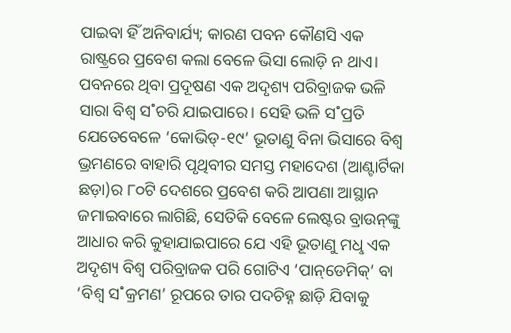ପାଇବା ହିଁ ଅନିବାର୍ଯ୍ୟ; କାରଣ ପବନ କୌଣସି ଏକ ରାଷ୍ଟ୍ରରେ ପ୍ରବେଶ କଲା ବେଳେ ଭିସା ଲୋଡ଼ି ନ ଥାଏ। ପବନରେ ଥିବା ପ୍ରଦୂଷଣ ଏକ ଅଦୃଶ୍ୟ ପରିବ୍ରାଜକ ଭଳି ସାରା ବିଶ୍ବ ସ˚ଚରି ଯାଇପାରେ। ସେହି ଭଳି ସ˚ପ୍ରତି ଯେତେବେଳେ ‘କୋଭିଡ୍‌-୧୯’ ଭୂତାଣୁ ବିନା ଭିସାରେ ବିଶ୍ବ ଭ୍ରମଣରେ ବାହାରି ପୃଥିବୀର ସମସ୍ତ ମହାଦେଶ (ଆଣ୍ଟାର୍ଟିକା ଛଡ଼ା)ର ୮୦ଟି ଦେଶରେ ପ୍ରବେଶ କରି ଆପଣା ଆସ୍ଥାନ ଜମାଇବାରେ ଲାଗିଛି, ସେତିକି ବେଳେ ଲେଷ୍ଟର ବ୍ରାଉନ୍‌ଙ୍କୁ ଆଧାର କରି କୁହାଯାଇପାରେ ଯେ ଏହି ଭୂତାଣୁ ମଧୢ ଏକ ଅଦୃଶ୍ୟ ବିଶ୍ବ ପରିବ୍ରାଜକ ପରି ଗୋଟିଏ ‘ପାନ୍‌ଡେମିକ୍‌’ ବା ‘ବିଶ୍ବ ସ˚କ୍ରମଣ’ ରୂପରେ ତାର ପଦଚିହ୍ନ ଛାଡ଼ି ଯିବାକୁ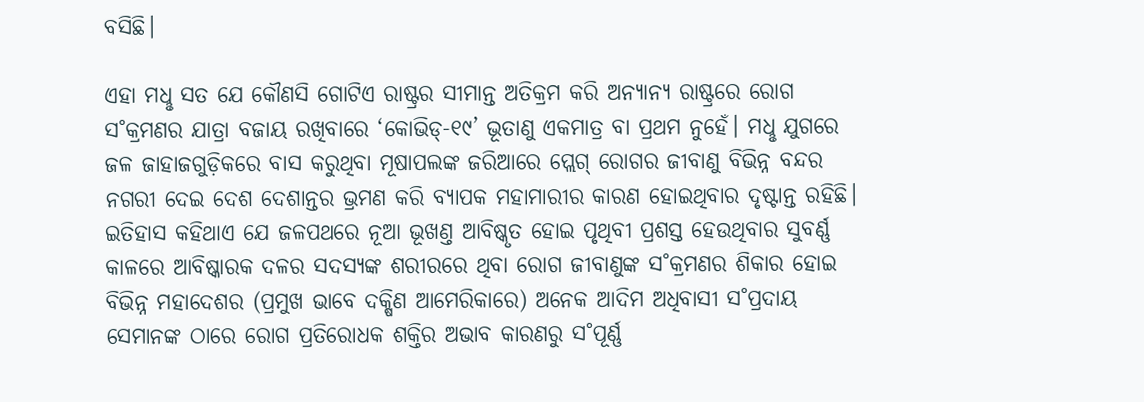ବସିଛି।

ଏହା ମଧୢ ସତ ଯେ କୌଣସି ଗୋଟିଏ ରାଷ୍ଟ୍ରର ସୀମାନ୍ତ ଅତିକ୍ରମ କରି ଅନ୍ୟାନ୍ୟ ରାଷ୍ଟ୍ରରେ ରୋଗ ସ˚କ୍ରମଣର ଯାତ୍ରା ବଜାୟ ରଖିବାରେ ‘କୋଭିଡ୍‌-୧୯’ ଭୂତାଣୁ ଏକମାତ୍ର ବା ପ୍ରଥମ ନୁହେଁ। ମଧୢ ଯୁଗରେ ଜଳ ଜାହାଜଗୁଡ଼ିକରେ ବାସ କରୁଥିବା ମୂଷାପଲଙ୍କ ଜରିଆରେ ପ୍ଲେଗ୍‌ ରୋଗର ଜୀବାଣୁ ବିଭିନ୍ନ ବନ୍ଦର ନଗରୀ ଦେଇ ଦେଶ ଦେଶାନ୍ତର ଭ୍ରମଣ କରି ବ୍ୟାପକ ମହାମାରୀର କାରଣ ହୋଇଥିବାର ଦୃଷ୍ଟାନ୍ତ ରହିଛି। ଇତିହାସ କହିଥାଏ ଯେ ଜଳପଥରେ ନୂଆ ଭୂଖଣ୍ତ ଆବିଷ୍କୃତ ହୋଇ ପୃଥିବୀ ପ୍ରଶସ୍ତ ହେଉଥିବାର ସୁବର୍ଣ୍ଣ କାଳରେ ଆବିଷ୍କାରକ ଦଳର ସଦସ୍ୟଙ୍କ ଶରୀରରେ ଥିବା ରୋଗ ଜୀବାଣୁଙ୍କ ସ˚କ୍ରମଣର ଶିକାର ହୋଇ ବିଭିନ୍ନ ମହାଦେଶର (ପ୍ରମୁଖ ଭାବେ ଦକ୍ଷିଣ ଆମେରିକାରେ) ଅନେକ ଆଦିମ ଅଧିବାସୀ ସ˚ପ୍ରଦାୟ ସେମାନଙ୍କ ଠାରେ ରୋଗ ପ୍ରତିରୋଧକ ଶକ୍ତିର ଅଭାବ କାରଣରୁ ସ˚ପୂର୍ଣ୍ଣ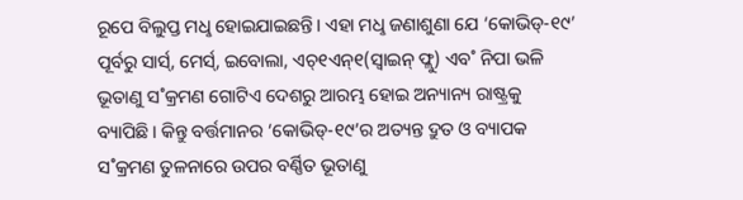ରୂପେ ବିଲୁପ୍ତ ମଧୢ ହୋଇଯାଇଛନ୍ତି। ଏହା ମଧୢ ଜଣାଶୁଣା ଯେ ‘କୋଭିଡ୍‌-୧୯’ ପୂର୍ବରୁ ସାର୍ସ‌୍‌, ମେର୍ସ‌୍‌, ଇବୋଲା, ଏଚ୍‌୧ଏନ୍‌୧(ସ୍ବାଇନ୍‌ ଫ୍ଲୁ) ଏବ˚ ନିପା ଭଳି ଭୂତାଣୁ ସ˚କ୍ରମଣ ଗୋଟିଏ ଦେଶରୁ ଆରମ୍ଭ ହୋଇ ଅନ୍ୟାନ୍ୟ ରାଷ୍ଟ୍ରକୁ ବ୍ୟାପିଛି। କିନ୍ତୁ ବର୍ତ୍ତମାନର ‘କୋଭିଡ୍‌-୧୯’ର ଅତ୍ୟନ୍ତ ଦ୍ରୁତ ଓ ବ୍ୟାପକ ସ˚କ୍ରମଣ ତୁଳନାରେ ଉପର ବର୍ଣ୍ଣିତ ଭୂତାଣୁ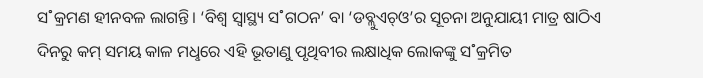ସ˚କ୍ରମଣ ହୀନବଳ ଲାଗନ୍ତି। ‘ବିଶ୍ବ ସ୍ବାସ୍ଥ୍ୟ ସ˚ଗଠନ’ ବା ‘ଡବ୍ଲୁଏଚ୍ଓ’ର ସୂଚନା ଅନୁଯାୟୀ ମାତ୍ର ଷାଠିଏ ଦିନରୁ କମ୍‌ ସମୟ କାଳ ମଧୢରେ ଏହି ଭୂତାଣୁ ପୃଥିବୀର ଲକ୍ଷାଧିକ ଲୋକଙ୍କୁ ସ˚କ୍ରମିତ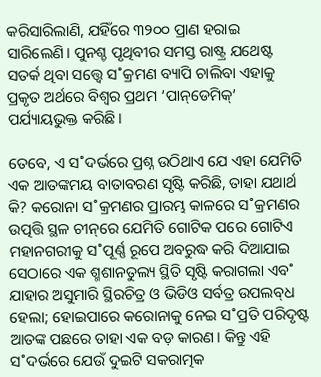କରିସାରିଲାଣି, ଯହିଁରେ ୩୨୦୦ ପ୍ରାଣ ହରାଇ ସାରିଲେଣି। ପୁନଶ୍ଚ ପୃଥିବୀର ସମସ୍ତ ରାଷ୍ଟ୍ର ଯଥେଷ୍ଟ ସତର୍କ ଥିବା ସତ୍ତ୍ବେ ସ˚କ୍ରମଣ ବ୍ୟାପି ଚାଲିବା ଏହାକୁ ପ୍ରକୃତ ଅର୍ଥରେ ବିଶ୍ବର ପ୍ରଥମ ‘ପାନ୍‌ଡେମିକ୍‌’ ପର୍ଯ୍ୟାୟଭୁକ୍ତ କରିଛି।

ତେବେ, ଏ ସ˚ଦର୍ଭରେ ପ୍ରଶ୍ନ ଉଠିଥାଏ ଯେ ଏହା ଯେମିତି ଏକ ଆତଙ୍କମୟ ବାତାବରଣ ସୃଷ୍ଟି କରିଛି, ତାହା ଯଥାର୍ଥ କି? କରୋନା ସ˚କ୍ରମଣର ପ୍ରାରମ୍ଭ କାଳରେ ସ˚କ୍ରମଣର ଉତ୍ପତ୍ତି ସ୍ଥଳ ଚୀନ୍‌ରେ ଯେମିତି ଗୋଟିକ ପରେ ଗୋଟିଏ ମହାନଗରୀକୁ ସ˚ପୂର୍ଣ୍ଣ ରୂପେ ଅବରୁଦ୍ଧ କରି ଦିଆଯାଇ ସେଠାରେ ଏକ ଶ୍ମଶାନତୁଲ୍ୟ ସ୍ଥିତି ସୃଷ୍ଟି କରାଗଲା ଏବ˚ ଯାହାର ଅସୁମାରି ସ୍ଥିରଚିତ୍ର ଓ ଭିଡିଓ ସର୍ବତ୍ର ଉପଲବ୍‌ଧ ହେଲା; ହୋଇପାରେ କରୋନାକୁ ନେଇ ସ˚ପ୍ରତି ପରିଦୃଷ୍ଟ ଆତଙ୍କ ପଛରେ ତାହା ଏକ ବଡ଼ କାରଣ। କିନ୍ତୁ ଏହି ସ˚ଦର୍ଭରେ ଯେଉଁ ଦୁଇଟି ସକରାତ୍ମକ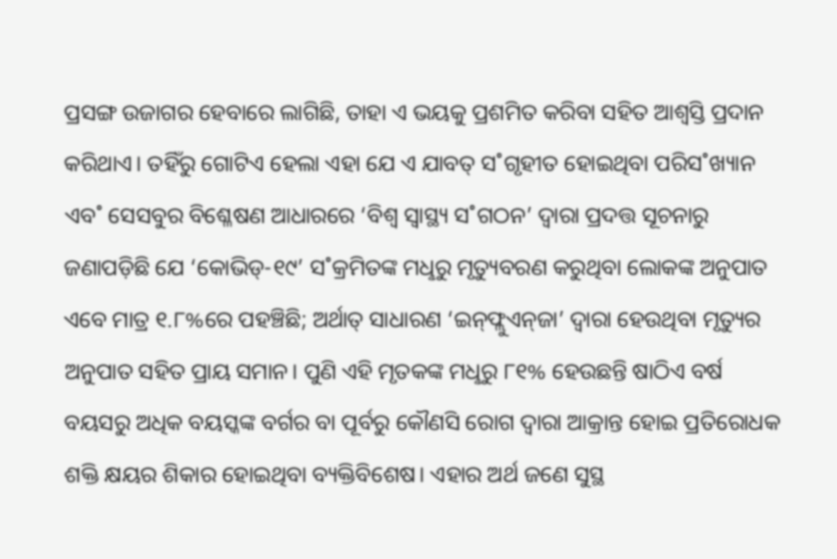ପ୍ରସଙ୍ଗ ଉଜାଗର ହେବାରେ ଲାଗିଛି, ତାହା ଏ ଭୟକୁ ପ୍ରଶମିତ କରିବା ସହିତ ଆଶ୍ବସ୍ତି ପ୍ରଦାନ କରିଥାଏ। ତହିଁରୁ ଗୋଟିଏ ହେଲା ଏହା ଯେ ଏ ଯାବତ୍‌ ସ˚ଗୃହୀତ ହୋଇଥିବା ପରିସ˚ଖ୍ୟାନ ଏବ˚ ସେସବୁର ବିଶ୍ଳେଷଣ ଆଧାରରେ ‘ବିଶ୍ବ ସ୍ବାସ୍ଥ୍ୟ ସ˚ଗଠନ’ ଦ୍ବାରା ପ୍ରଦତ୍ତ ସୂଚନାରୁ ଜଣାପଡ଼ିଛି ଯେ ‘କୋଭିଡ୍‌-୧୯’ ସ˚କ୍ରମିତଙ୍କ ମଧୢରୁ ମୃତ୍ୟୁବରଣ କରୁଥିବା ଲୋକଙ୍କ ଅନୁପାତ ଏବେ ମାତ୍ର ୧.୮%ରେ ପହଞ୍ଚିଛି; ଅର୍ଥାତ୍‌ ସାଧାରଣ ‘ଇନ୍‌ଫ୍ଲୁଏନ୍‌ଜା’ ଦ୍ବାରା ହେଉଥିବା ମୃତ୍ୟୁର ଅନୁପାତ ସହିତ ପ୍ରାୟ ସମାନ। ପୁଣି ଏହି ମୃତକଙ୍କ ମଧୢରୁ ୮୧% ହେଉଛନ୍ତି ଷାଠିଏ ବର୍ଷ ବୟସରୁ ଅଧିକ ବୟସ୍କଙ୍କ ବର୍ଗର ବା ପୂର୍ବରୁ କୌଣସି ରୋଗ ଦ୍ବାରା ଆକ୍ରାନ୍ତ ହୋଇ ପ୍ରତିରୋଧକ ଶକ୍ତି କ୍ଷୟର ଶିକାର ହୋଇଥିବା ବ୍ୟକ୍ତିବିଶେଷ। ଏହାର ଅର୍ଥ ଜଣେ ସୁସ୍ଥ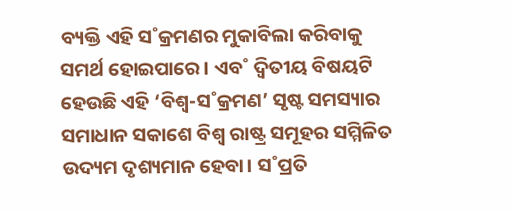ବ୍ୟକ୍ତି ଏହି ସ˚କ୍ରମଣର ମୁକାବିଲା କରିବାକୁ ସମର୍ଥ ହୋଇପାରେ। ଏବ˚ ଦ୍ବିତୀୟ ବିଷୟଟି ହେଉଛି ଏହି ‘ବିଶ୍ବ-ସ˚କ୍ରମଣ’ ସୃଷ୍ଟ ସମସ୍ୟାର ସମାଧାନ ସକାଶେ ବିଶ୍ବ ରାଷ୍ଟ୍ର ସମୂହର ସମ୍ମିଳିତ ଉଦ୍ୟମ ଦୃଶ୍ୟମାନ ହେବା। ସ˚ପ୍ରତି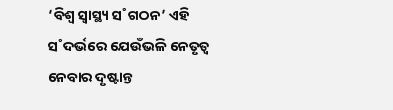‘ବିଶ୍ବ ସ୍ବାସ୍ଥ୍ୟ ସ˚ଗଠନ’ ଏହି ସ˚ଦର୍ଭରେ ଯେଉଁଭଳି ନେତୃତ୍ବ ନେବାର ଦୃଷ୍ଟାନ୍ତ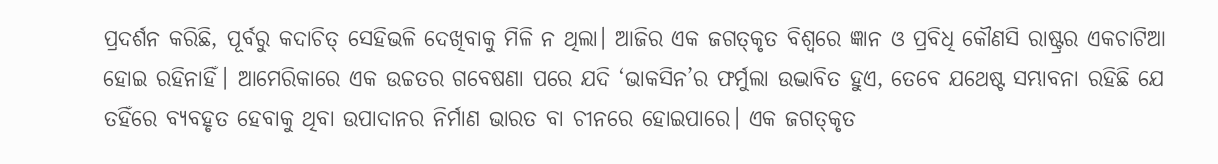ପ୍ରଦର୍ଶନ କରିଛି, ପୂର୍ବରୁ କଦାଚିତ୍‌ ସେହିଭଳି ଦେଖିବାକୁ ମିଳି ନ ଥିଲା। ଆଜିର ଏକ ଜଗତ୍‌କୃତ ବିଶ୍ବରେ ଜ୍ଞାନ ଓ ପ୍ରବିଧି କୌଣସି ରାଷ୍ଟ୍ରର ଏକଚାଟିଆ ହୋଇ ରହିନାହିଁ। ଆମେରିକାରେ ଏକ ଉଚ୍ଚତର ଗବେଷଣା ପରେ ଯଦି ‘ଭାକସିନ’ର ଫର୍ମୁଲା ଉଦ୍ଭାବିତ ହୁଏ, ତେବେ ଯଥେଷ୍ଟ ସମ୍ଭାବନା ରହିଛି ଯେ ତହିଁରେ ବ୍ୟବହୃତ ହେବାକୁ ଥିବା ଉପାଦାନର ନିର୍ମାଣ ଭାରତ ବା ଚୀନରେ ହୋଇପାରେ। ଏକ ଜଗତ୍‌କୃତ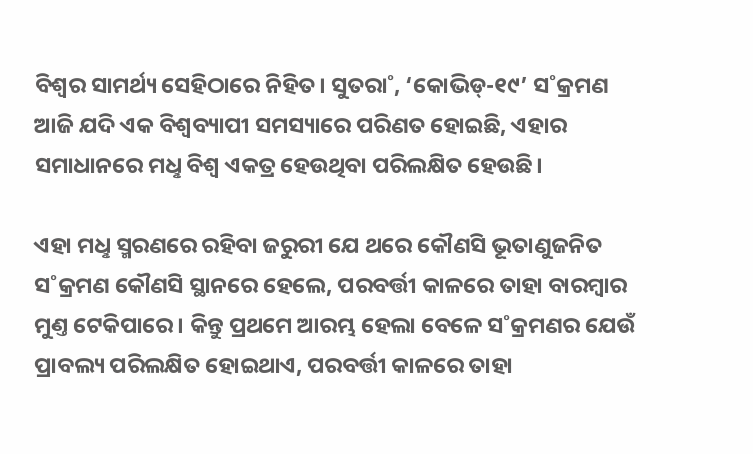ବିଶ୍ବର ସାମର୍ଥ୍ୟ ସେହିଠାରେ ନିହିତ। ସୁତରା˚, ‘କୋଭିଡ୍‌-୧୯’ ସ˚କ୍ରମଣ ଆଜି ଯଦି ଏକ ବିଶ୍ବବ୍ୟାପୀ ସମସ୍ୟାରେ ପରିଣତ ହୋଇଛି, ଏହାର ସମାଧାନରେ ମଧୢ ବିଶ୍ବ ଏକତ୍ର ହେଉଥିବା ପରିଲକ୍ଷିତ ହେଉଛି।

ଏହା ମଧୢ ସ୍ମରଣରେ ରହିବା ଜରୁରୀ ଯେ ଥରେ କୌଣସି ଭୂତାଣୁଜନିତ ସ˚କ୍ରମଣ କୌଣସି ସ୍ଥାନରେ ହେଲେ, ପରବର୍ତ୍ତୀ କାଳରେ ତାହା ବାରମ୍ବାର ମୁଣ୍ତ ଟେକିପାରେ। କିନ୍ତୁ ପ୍ରଥମେ ଆରମ୍ଭ ହେଲା ବେଳେ ସ˚କ୍ରମଣର ଯେଉଁ ପ୍ରାବଲ୍ୟ ପରିଲକ୍ଷିତ ହୋଇଥାଏ, ପରବର୍ତ୍ତୀ କାଳରେ ତାହା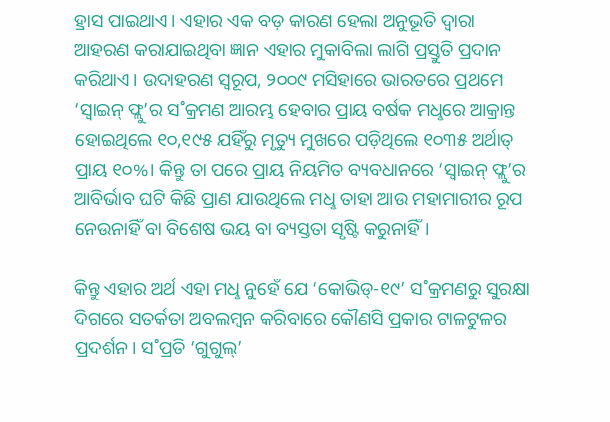ହ୍ରାସ ପାଇଥାଏ। ଏହାର ଏକ ବଡ଼ କାରଣ ହେଲା ଅନୁଭୂତି ଦ୍ବାରା ଆହରଣ କରାଯାଇଥିବା ଜ୍ଞାନ ଏହାର ମୁକାବିଲା ଲାଗି ପ୍ରସ୍ତୁତି ପ୍ରଦାନ କରିଥାଏ। ଉଦାହରଣ ସ୍ବରୂପ, ୨୦୦୯ ମସିହାରେ ଭାରତରେ ପ୍ରଥମେ ‘ସ୍ବାଇନ୍‌ ଫ୍ଲୁ’ର ସ˚କ୍ରମଣ ଆରମ୍ଭ ହେବାର ପ୍ରାୟ ବର୍ଷକ ମଧୢରେ ଆକ୍ରାନ୍ତ ହୋଇଥିଲେ ୧୦,୧୯୫ ଯହିଁରୁ ମୃତ୍ୟୁ ମୁଖରେ ପଡ଼ିଥିଲେ ୧୦୩୫ ଅର୍ଥାତ୍‌ ପ୍ରାୟ ୧୦%। କିନ୍ତୁ ତା ପରେ ପ୍ରାୟ ନିୟମିତ ବ୍ୟବଧାନରେ ‘ସ୍ବାଇନ୍‌ ଫ୍ଲୁ’ର ଆବିର୍ଭାବ ଘଟି କିଛି ପ୍ରାଣ ଯାଉଥିଲେ ମଧୢ ତାହା ଆଉ ମହାମାରୀର ରୂପ ନେଉନାହିଁ ବା ବିଶେଷ ଭୟ ବା ବ୍ୟସ୍ତତା ସୃଷ୍ଟି କରୁନାହିଁ।

କିନ୍ତୁ ଏହାର ଅର୍ଥ ଏହା ମଧୢ ନୁହେଁ ଯେ ‘କୋଭିଡ୍‌-୧୯’ ସ˚କ୍ରମଣରୁ ସୁରକ୍ଷା ଦିଗରେ ସତର୍କତା ଅବଲମ୍ବନ କରିବାରେ କୌଣସି ପ୍ରକାର ଟାଳଟୁଳର ପ୍ରଦର୍ଶନ। ସ˚ପ୍ରତି ‘ଗୁଗୁଲ୍‌’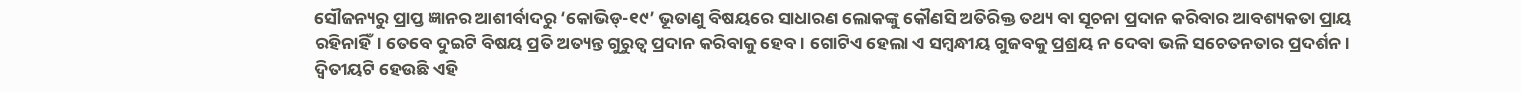ସୌଜନ୍ୟରୁ ପ୍ରାପ୍ତ ଜ୍ଞାନର ଆଶୀର୍ବାଦରୁ ‘କୋଭିଡ୍‌-୧୯’ ଭୂତାଣୁ ବିଷୟରେ ସାଧାରଣ ଲୋକଙ୍କୁ କୌଣସି ଅତିରିକ୍ତ ତଥ୍ୟ ବା ସୂଚନା ପ୍ରଦାନ କରିବାର ଆବଶ୍ୟକତା ପ୍ରାୟ ରହିନାହିଁ। ତେବେ ଦୁଇଟି ବିଷୟ ପ୍ରତି ଅତ୍ୟନ୍ତ ଗୁରୁତ୍ବ ପ୍ରଦାନ କରିବାକୁ ହେବ। ଗୋଟିଏ ହେଲା ଏ ସମ୍ବନ୍ଧୀୟ ଗୁଜବକୁ ପ୍ରଶ୍ରୟ ନ ଦେବା ଭଳି ସଚେତନତାର ପ୍ରଦର୍ଶନ। ଦ୍ବିତୀୟଟି ହେଉଛି ଏହି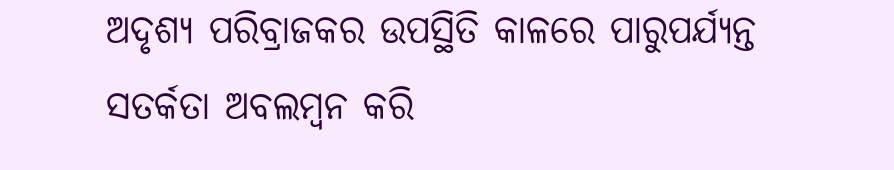ଅଦୃଶ୍ୟ ପରିବ୍ରାଜକର ଉପସ୍ଥିତି କାଳରେ ପାରୁପର୍ଯ୍ୟନ୍ତ ସତର୍କତା ଅବଲମ୍ବନ କରି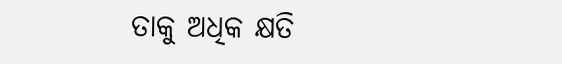ତାକୁ ଅଧିକ କ୍ଷତି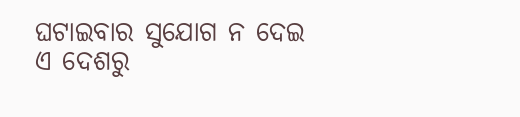ଘଟାଇବାର ସୁଯୋଗ ନ ଦେଇ ଏ ଦେଶରୁ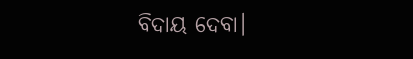ବିଦାୟ ଦେବା।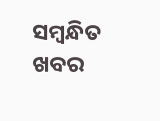ସମ୍ବନ୍ଧିତ ଖବର